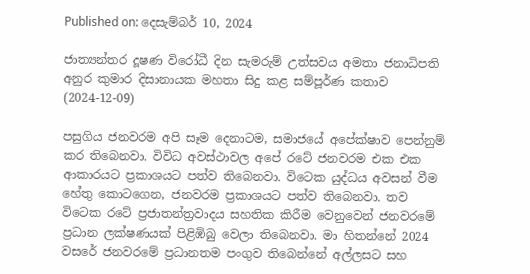Published on: දෙසැම්බර් 10, 2024

ජාත්‍යන්තර දූෂණ විරෝධී දින සැමරුම් උත්සවය අමතා ජනාධිපති අනුර කුමාර දිසානායක මහතා සිදු කළ සම්පූර්ණ කතාව (2024-12-09)

පසුගිය ජනවරම අපි සෑම දෙනාටම, සමාජයේ අපේක්ෂාව පෙන්නුම් කර තිබෙනවා. විවිධ අවස්ථාවල අපේ රටේ ජනවරම එක එක ආකාරයට ප්‍රකාශයට පත්ව තිබෙනවා. විටෙක යුද්ධය අවසන් වීම හේතු කොටගෙන, ජනවරම ප්‍රකාශයට පත්ව තිබෙනවා. තව විටෙක රටේ ප්‍රජාතන්ත්‍රවාදය සහතික කිරීම වෙනුවෙන් ජනවරමේ ප්‍රධාන ලක්ෂණයක් පිළිඹිබු වෙලා තිබෙනවා. මා හිතන්නේ 2024 වසරේ ජනවරමේ ප්‍රධානතම පංගුව තිබෙන්නේ අල්ලසට සහ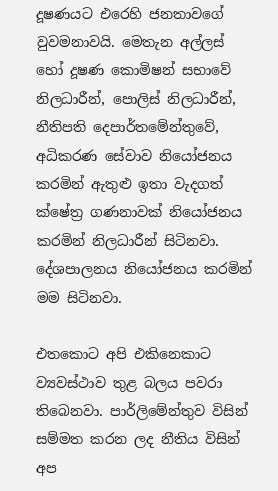දූෂණයට එරෙහි ජනතාවගේ වුවමනාවයි. මෙතැන අල්ලස් හෝ දූෂණ කොමිෂන් සභාවේ නිලධාරීන්, පොලිස් නිලධාරීන්, නීතිපති දෙපාර්තමේන්තුවේ, අධිකරණ සේවාව නියෝජනය කරමින් ඇතුළු ඉතා වැදගත් ක්ෂේත්‍ර ගණනාවක් නියෝජනය කරමින් නිලධාරීන් සිටිනවා. දේශපාලනය නියෝජනය කරමින් මම සිටිනවා.

එතකොට අපි එකිනෙකාට ව්‍යවස්ථාව තුළ බලය පවරා ති‍බෙනවා. පාර්ලිමේන්තුව විසින් සම්මත කරන ලද නීතිය විසින් අප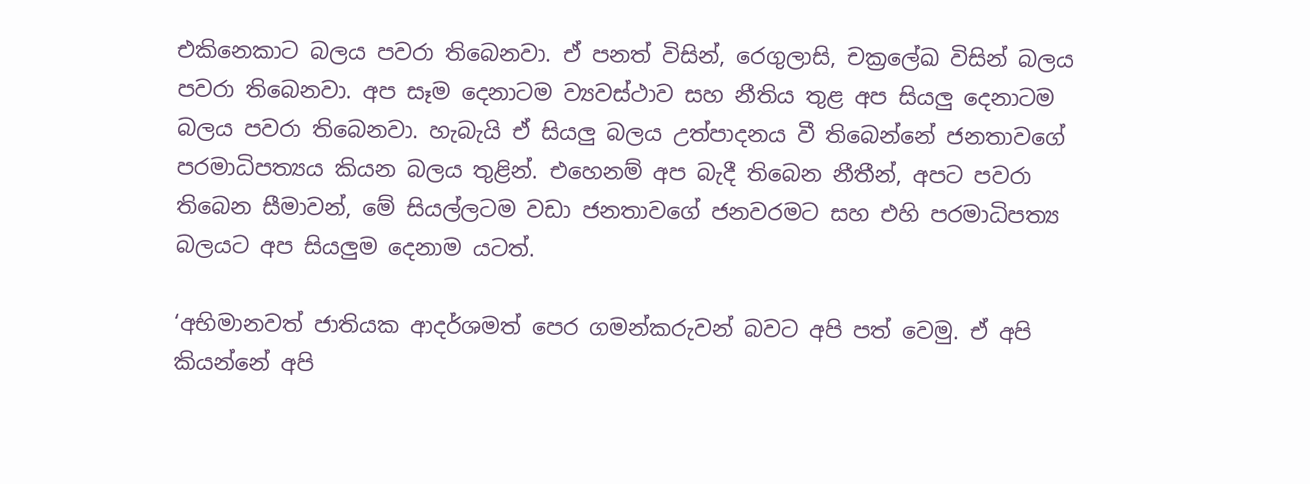එකිනෙකාට බලය පවරා තිබෙනවා. ඒ පනත් විසින්, රෙගුලාසි, චක්‍රලේඛ විසින් බලය පවරා තිබෙනවා. අප සෑම දෙනාටම ව්‍යවස්ථාව සහ නීතිය තුළ අප සියලු දෙනාටම බලය පවරා තිබෙනවා. හැබැයි ඒ සියලු බලය උත්පාදනය වී තිබෙන්නේ ජනතාවගේ පරමාධිපත්‍යය කියන බලය තුළින්. එහෙනම් අප බැදී තිබෙන නීතීන්, අපට පවරා තිබෙන සීමාවන්, මේ සියල්ලටම වඩා ජනතාවගේ ජනවරමට සහ එහි පරමාධිපත්‍ය බලයට අප සියලුම දෙනාම යටත්.

‘අභිමානවත් ජාතියක ආදර්ශමත් පෙර ගමන්කරුවන් බවට අපි පත් වෙමු. ඒ අපි කියන්නේ අපි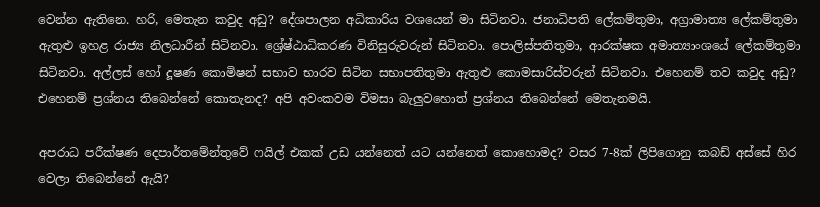වෙන්න ඇතිනෙ. හරි, මෙතැන කවුද අඩු? දේශපාලන අධිකාරිය වශයෙන් මා සිටිනවා. ජනාධිපති ලේකම්තුමා, අග්‍රාමාත්‍ය ලේකම්තුමා ඇතුළු ඉහළ රාජ්‍ය නිලධාරීන් සිටිනවා. ශ්‍රේෂ්ඨාධිකරණ විනිසුරුවරුන් සිටිනවා. පොලිස්පතිතුමා, ආරක්ෂක අමාත්‍යාංශයේ ලේකම්තුමා සිටිනවා. අල්ලස් හෝ දූෂණ කොමිෂන් සභාව භාරව සිටින සභාපතිතුමා ඇතුළු කොමසාරිස්වරුන් සිටිනවා. එහෙනම් තව කවුද අඩු? එහෙනම් ප්‍රශ්නය තිබෙන්නේ කොතැනද? අපි අවංකවම විමසා බැලුවහොත් ප්‍රශ්නය තිබෙන්නේ මෙතැනමයි.

අපරාධ පරීක්ෂණ දෙපාර්තමේන්තුවේ ෆයිල් එකක් උඩ යන්නෙත් යට යන්නෙත් කොහොමද? වසර 7-8ක් ලිපිගොනු කබඩ් අස්සේ හිර වෙලා තිබෙන්නේ ඇයි?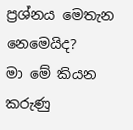ප්‍රශ්නය මෙතැන නෙමෙයිද?
මා මේ කියන කරුණු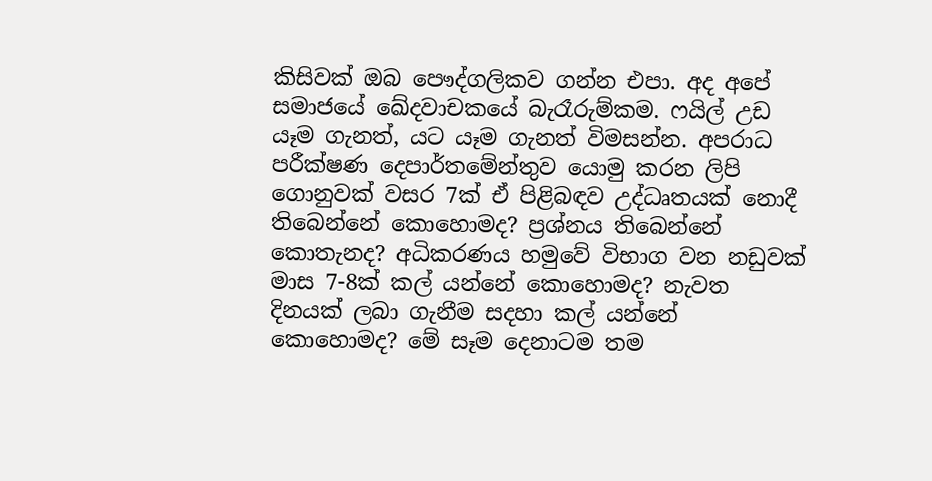කිසිවක් ඔබ පෞද්ගලිකව ගන්න එපා. අද අපේ සමාජයේ ඛේදවාචකයේ බැරෑරුම්කම. ෆයිල් උඩ යෑම ගැනත්, යට යෑම ගැනත් විමසන්න. අපරාධ පරීක්ෂණ දෙපාර්තමේන්තුව යොමු කරන ලිපි ගොනුවක් වසර 7ක් ඒ පිළිබඳව උද්ධෘතයක් නොදී තිබෙන්නේ කොහොමද? ප්‍රශ්නය තිබෙන්නේ කොතැනද? අධිකරණය හමුවේ විභාග වන නඩුවක් මාස 7-8ක් කල් යන්නේ කොහොමද? නැවත දිනයක් ලබා ගැනීම සදහා කල් යන්නේ කොහොමද? මේ සෑම දෙනාටම තම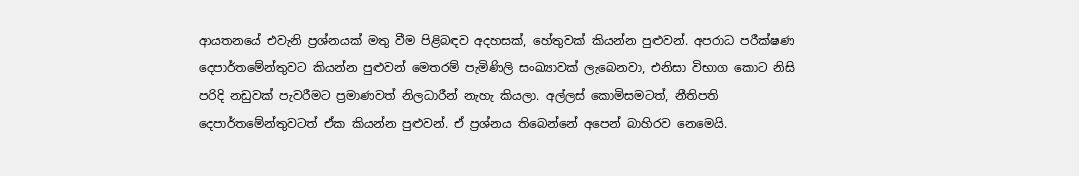ආයතනයේ එවැනි ප්‍රශ්නයක් මතු වීම පිළිබඳව අදහසක්, හේතුවක් කියන්න පුළුවන්. අපරාධ පරීක්ෂණ දෙපාර්තමේන්තුවට කියන්න පුළුවන් මෙතරම් පැමිණිලි සංඛ්‍යාවක් ලැබෙනවා, එනිසා විභාග කොට නිසි පරිදි නඩුවක් පැවරීමට ප්‍රමාණවත් නිලධාරීන් නැහැ කියලා. අල්ලස් කොමිසමටත්, නීතිපති දෙපාර්තමේන්තුවටත් ඒක කියන්න පුළුවන්. ඒ ප්‍රශ්නය තිබෙන්නේ අපෙන් බාහිරව නෙමෙයි.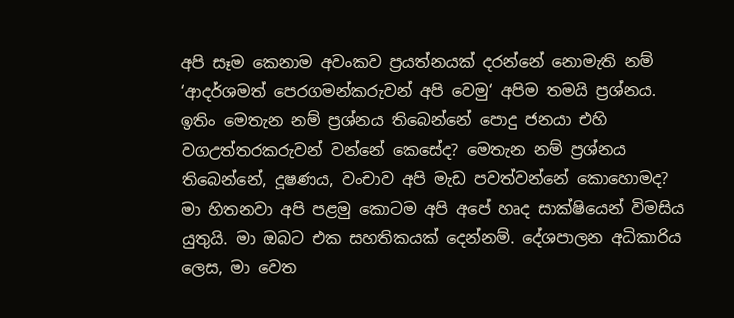අපි සෑම කෙනාම අවංකව ප්‍රයත්නයක් දරන්නේ නොමැති නම් ‘ආදර්ශමත් පෙරගමන්කරුවන් අපි වෙමු‘ අපිම තමයි ප්‍රශ්නය. ඉතිං මෙතැන නම් ප්‍රශ්නය තිබෙන්නේ පොදු ජනයා එහි වගඋත්තරකරුවන් වන්නේ කෙසේද? මෙතැන නම් ප්‍රශ්නය තිබෙන්නේ, දූෂණය, වංචාව අපි මැඩ පවත්වන්නේ කොහොමද? මා හිතනවා අපි පළමු කොටම අපි අපේ හෘද සාක්ෂියෙන් විමසිය යුතුයි. මා ඔබට එක සහතිකයක් දෙන්නම්. දේශපාලන අධිකාරිය ලෙස, මා වෙත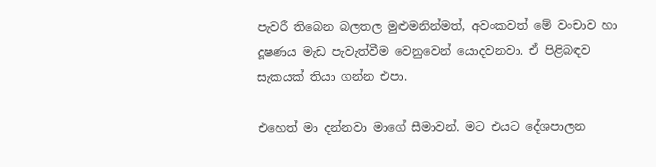පැවරී තිබෙන බලතල මුළුමනින්මත්, අවංකවත් මේ වංචාව හා දූෂණය මැඩ පැවැත්වීම වෙනුවෙන් යොදවනවා. ඒ පිළිබඳව සැකයක් තියා ගන්න එපා.

එහෙත් මා දන්නවා මාගේ සීමාවන්. මට එයට දේශපාලන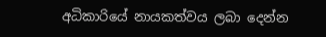අධිකාරියේ නායකත්වය ලබා දෙන්න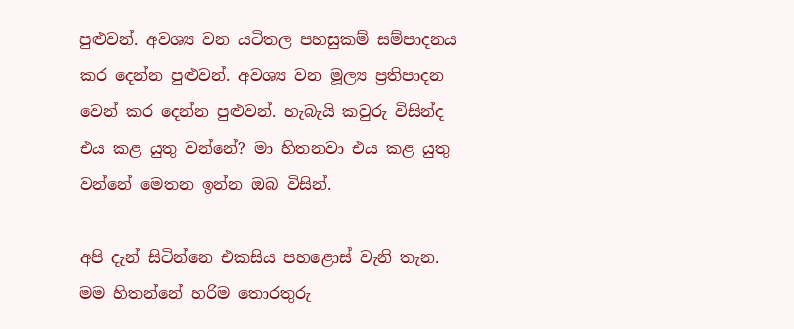පුළුවන්. අවශ්‍ය වන යටිතල පහසුකම් සම්පාදනය කර දෙන්න පුළුවන්. අවශ්‍ය වන මූල්‍ය ප්‍රතිපාදන වෙන් කර දෙන්න පුළුවන්. හැබැයි කවුරු විසින්ද එය කළ යුතු වන්නේ? මා හිතනවා එය කළ යුතු වන්නේ මෙතන ඉන්න ඔබ විසින්.

අපි දැන් සිටින්නෙ එකසිය පහළොස් වැනි තැන. මම හිතන්නේ හරිම තොරතුරු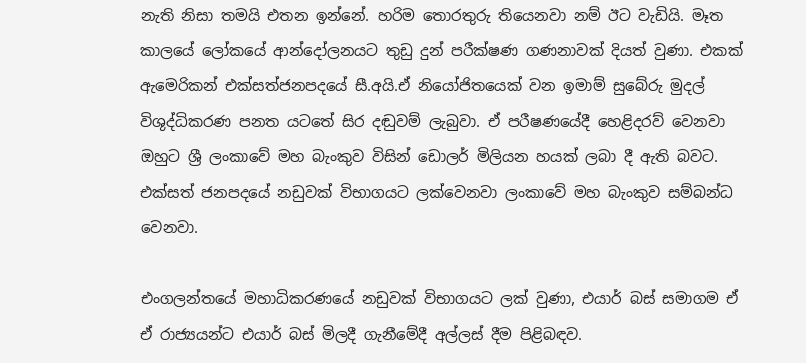නැති නිසා තමයි එතන ඉන්නේ. හරිම තොරතුරු තියෙනවා නම් ඊට වැඩියි. මෑත කාලයේ ලෝකයේ ආන්දෝලනයට තුඩු දුන් පරීක්ෂණ ගණනාවක් දියත් වුණා. එකක් ඇමෙරිකන් එක්සත්ජනපදයේ සී.අයි.ඒ නියෝජිතයෙක් වන ඉමාම් සුබේරු මුදල් විශුද්ධිකරණ පනත යටතේ සිර දඬුවම් ලැබුවා. ඒ පරීෂණයේදී හෙළිදරව් වෙනවා ඔහුට ශ්‍රී ලංකාවේ මහ බැංකුව විසින් ඩොලර් මිලියන හයක් ලබා දී ඇති බවට. එක්සත් ජනපදයේ නඩුවක් විභාගයට ලක්වෙනවා ලංකාවේ මහ බැංකුව සම්බන්ධ වෙනවා.

එංගලන්තයේ මහාධිකරණයේ නඩුවක් විභාගයට ලක් වුණා, එයාර් බස් සමාගම ඒ ඒ රාජ්‍යයන්ට එයාර් බස් මිලදී ගැනීමේදී අල්ලස් දීම පිළිබඳව.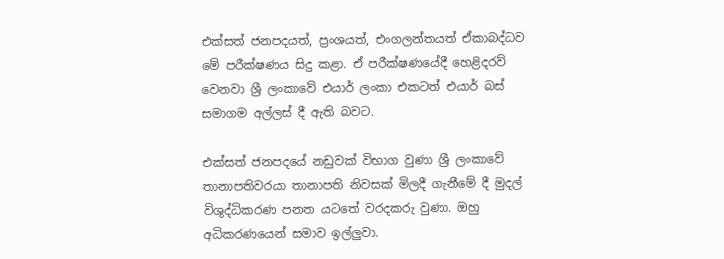එක්සත් ජනපදයත්, ප්‍රංශයත්, එංගලන්තයත් ඒකාබද්ධව මේ පරීක්ෂණය සිදු කළා. ඒ පරීක්ෂණයේදී හෙළිදරව් වෙනවා ශ්‍රී ලංකාවේ එයාර් ලංකා එකටත් එයාර් බස් සමාගම අල්ලස් දී ඇති බවට.

එක්සත් ජනපදයේ නඩුවක් විභාග වුණා ශ්‍රී ලංකාවේ තානාපතිවරයා තානාපති නිවසක් මිලදී ගැනීමේ දී මුදල් විශුද්ධිකරණ පනත යටතේ වරදකරු වුණා. ඔහු අධිකරණයෙන් සමාව ඉල්ලුවා.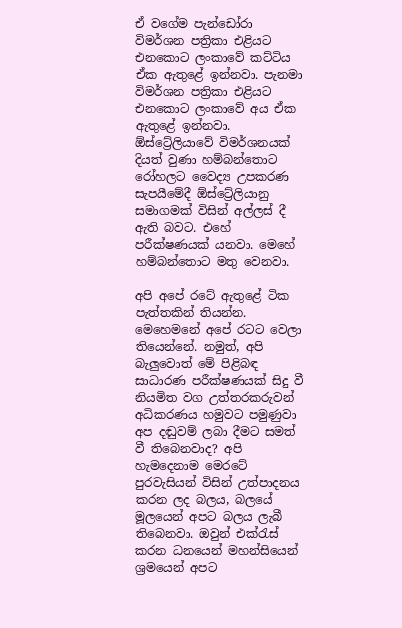ඒ වගේම පැන්ඩෝරා විමර්ශන පත්‍රිකා එළියට එනකොට ලංකාවේ කට්ටිය ඒක ඇතුළේ ඉන්නවා. පැනමා විමර්ශන පත්‍රිකා එළියට එනකොට ලංකාවේ අය ඒක ඇතුළේ ඉන්නවා. ඕස්ට්‍රේලියාවේ විමර්ශනයක් දියත් වුණා හම්බන්තොට රෝහලට වෛද්‍ය උපකරණ සැපයීමේදී ඕස්ට්‍රේලියානු සමාගමක් විසින් අල්ලස් දී ඇති බවට. එහේ පරීක්ෂණයක් යනවා. මෙහේ හම්බන්තොට මතු වෙනවා.

අපි අපේ රටේ ඇතුළේ ටික පැත්තකින් තියන්න. මෙහෙමනේ අපේ රටට වෙලා තියෙන්නේ. නමුත්, අපි බැලුවොත් මේ පිළිබඳ සාධාරණ පරීක්ෂණයක් සිදු වී නියමිත වග උත්තරකරුවන් අධිකරණය හමුවට පමුණුවා අප දඬුවම් ලබා දීමට සමත් වී තිබෙනවාද? අපි හැමදෙනාම මෙරටේ පුරවැසියන් විසින් උත්පාදනය කරන ලද බලය, බලයේ මූලයෙන් අපට බලය ලැබී තිබෙනවා. ඔවුන් එක්රැස් කරන ධනයෙන් මහන්සියෙන් ශ්‍රමයෙන් අපට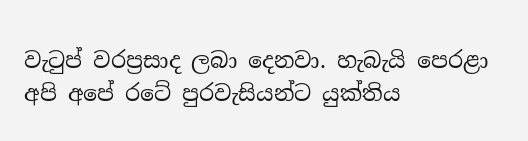වැටුප් වරප්‍රසාද ලබා දෙනවා. හැබැයි පෙරළා අපි අපේ රටේ පුරවැසියන්ට යුක්තිය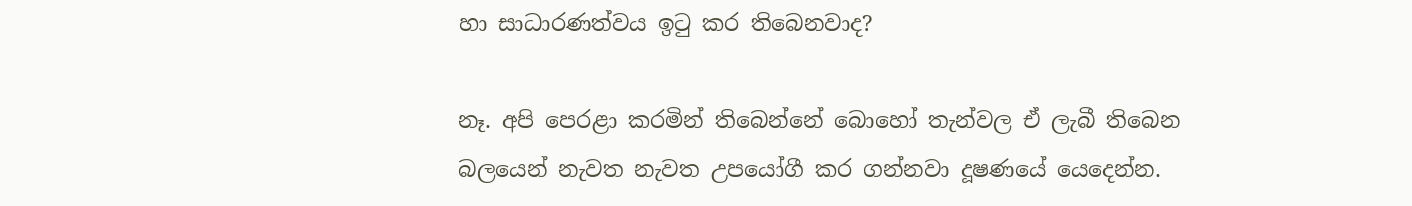හා සාධාරණත්වය ඉටු කර තිබෙනවාද?

නෑ. අපි පෙරළා කරමින් තිබෙන්නේ බොහෝ තැන්වල ඒ ලැබී තිබෙන බලයෙන් නැවත නැවත උපයෝගී කර ගන්නවා දූෂණයේ යෙදෙන්න.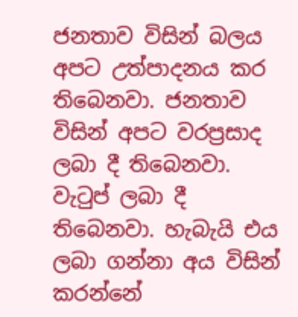ජනතාව විසින් බලය අපට උත්පාදනය කර තිබෙනවා. ජනතාව විසින් අපට වරප්‍රසාද ලබා දී තිබෙනවා. වැටුප් ලබා දී තිබෙනවා. හැබැයි එය ලබා ගන්නා අය විසින් කරන්නේ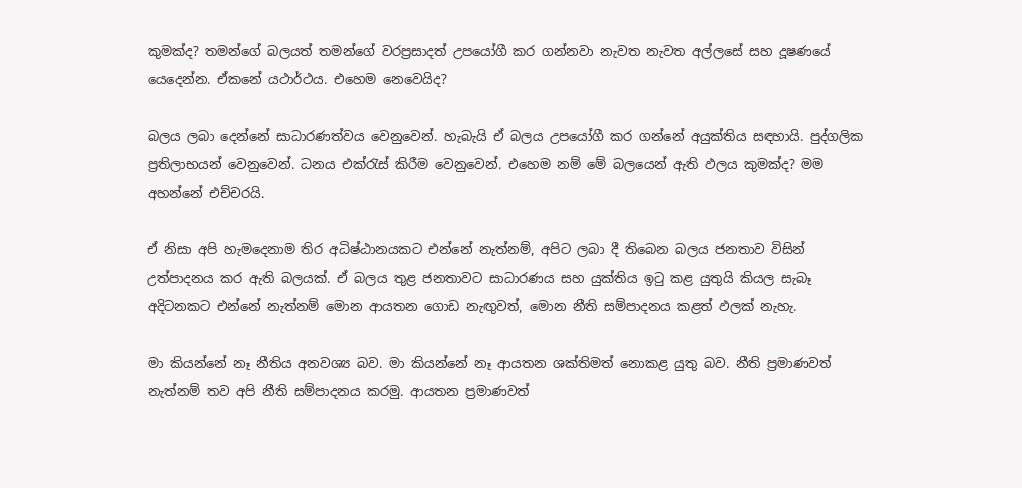කුමක්ද? තමන්ගේ බලයත් තමන්ගේ වරප්‍රසාදත් උපයෝගී කර ගන්නවා නැවත නැවත අල්ලසේ සහ දූෂණයේ යෙදෙන්න. ඒකනේ යථාර්ථය. එහෙම නෙවෙයිද?

බලය ලබා දෙන්නේ සාධාරණත්වය වෙනුවෙන්. හැබැයි ඒ බලය උපයෝගී කර ගන්නේ අයුක්තිය සඳහායි. පුද්ගලික ප්‍රතිලාභයන් වෙනුවෙන්. ධනය එක්රැස් කිරීම වෙනුවෙන්. එහෙම නම් මේ බලයෙන් ඇති ඵලය කුමක්ද? මම අහන්නේ එච්චරයි.

ඒ නිසා අපි හැමදෙනාම තිර අධිෂ්ඨානයකට එන්නේ නැත්නම්, අපිට ලබා දී තිබෙන බලය ජනතාව විසින් උත්පාදනය කර ඇති බලයක්. ඒ බලය තුළ ජනතාවට සාධාරණය සහ යුක්තිය ඉටු කළ යුතුයි කියල සැබෑ අදිටනකට එන්නේ නැත්නම් මොන ආයතන ගොඩ නැඟුවත්, මොන නීති සම්පාදනය කළත් ඵලක් නැහැ.

මා කියන්නේ නෑ නීතිය අනවශ්‍ය බව. මා කියන්නේ නෑ ආයතන ශක්තිමත් නොකළ යුතු බව. නීති ප්‍රමාණවත් නැත්නම් තව අපි නීති සම්පාදනය කරමු. ආයතන ප්‍රමාණවත්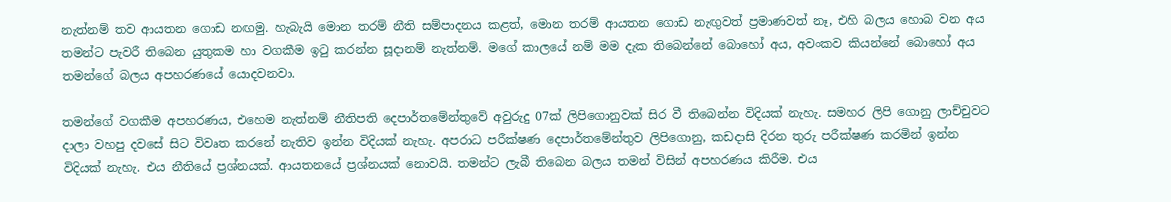නැත්නම් තව ආයතන ගොඩ නඟමු. හැබැයි මොන තරම් නීති සම්පාදනය කළත්, මොන තරම් ආයතන ගොඩ නැඟුවත් ප්‍රමාණවත් නෑ, එහි බලය හොබ වන අය තමන්ට පැවරී තිබෙන යුතුකම හා වගකීම ඉටු කරන්න සූදානම් නැත්නම්. මගේ කාලයේ නම් මම දැක තිබෙන්නේ බොහෝ අය, අවංකව කියන්නේ බොහෝ අය තමන්ගේ බලය අපහරණයේ යොදවනවා.

තමන්ගේ වගකීම අපහරණය, එහෙම නැත්නම් නීතිපති දෙපාර්තමේන්තුවේ අවුරුදු 07ක් ලිපිගොනුවක් සිර වී තිබෙන්න විදියක් නැහැ. සමහර ලිපි ගොනු ලාච්චුවට දාලා වහපු දවසේ සිට විවෘත කරනේ නැතිව ඉන්න විදියක් නැහැ. අපරාධ පරීක්ෂණ දෙපාර්තමේන්තුව ලිපිගොනු, කඩදාසි දිරන තුරු පරීක්ෂණ කරමින් ඉන්න විදියක් නැහැ. එය නීතියේ ප්‍රශ්නයක්. ආයතනයේ ප්‍රශ්නයක් නොවයි. තමන්ට ලැබී තිබෙන බලය තමන් විසින් අපහරණය කිරීම. එය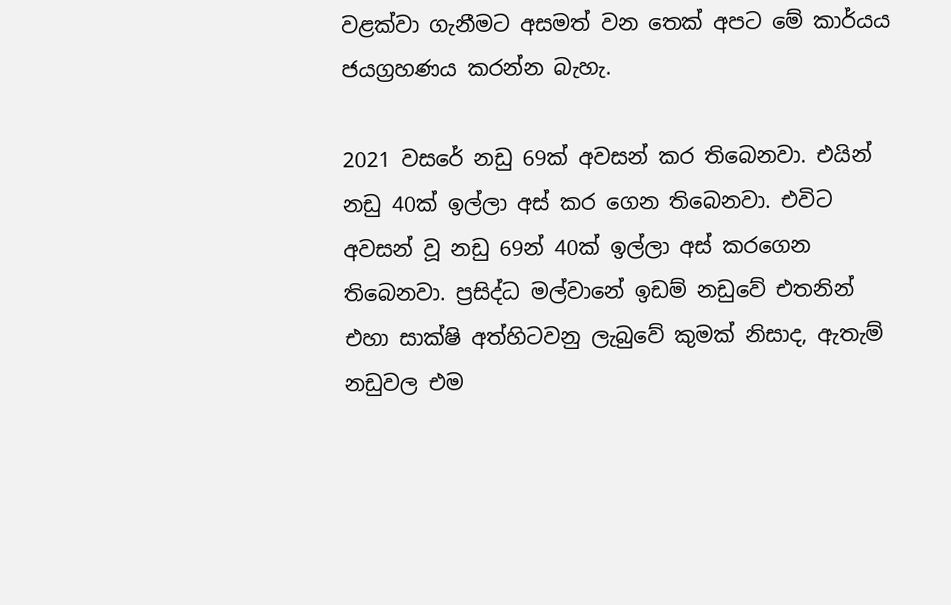වළක්වා ගැනීමට අසමත් වන තෙක් අපට මේ කාර්යය ජයග්‍රහණය කරන්න බැහැ.

2021 වසරේ නඩු 69ක් අවසන් කර තිබෙනවා. එයින් නඩු 40ක් ඉල්ලා අස් කර ගෙන තිබෙනවා. එවිට අවසන් වූ නඩු 69න් 40ක් ඉල්ලා අස් කරගෙන තිබෙනවා. ප්‍රසිද්ධ මල්වානේ ඉඩම් නඩුවේ එතනින් එහා සාක්ෂි අත්හිටවනු ලැබුවේ කුමක් නිසාද, ඇතැම් නඩුවල එම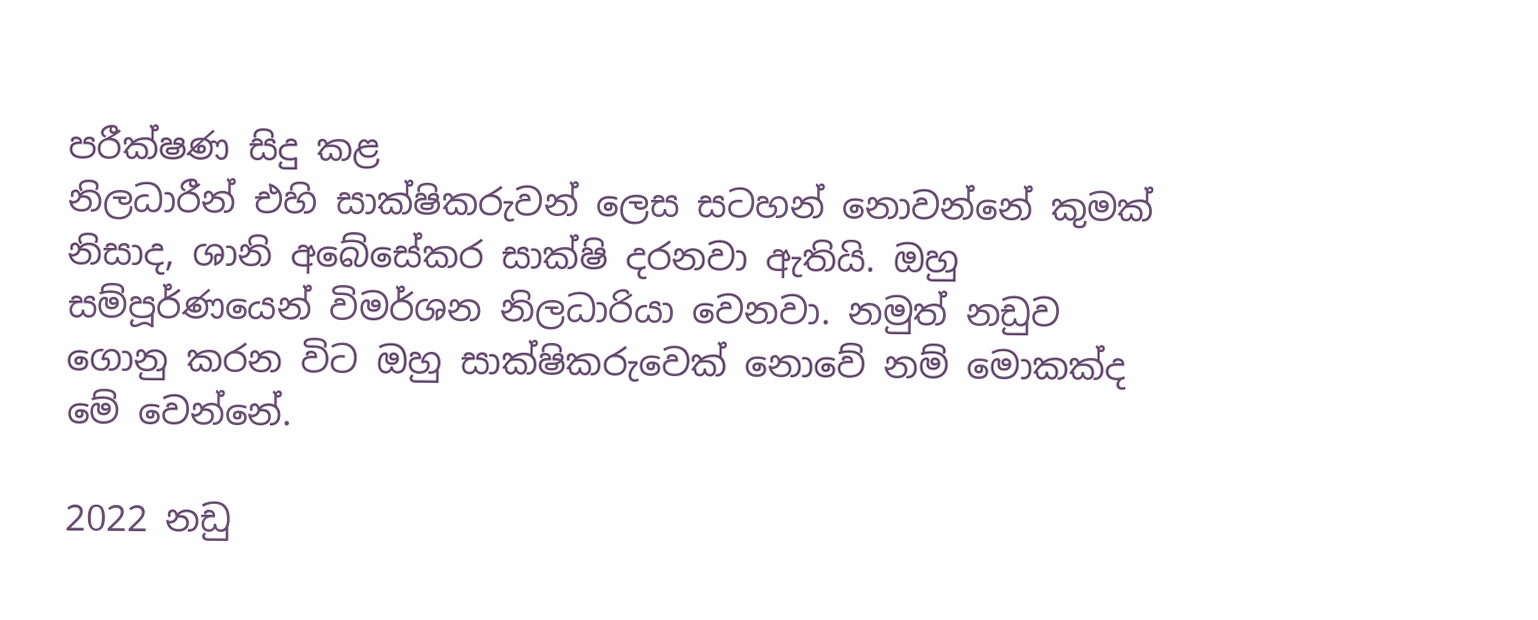පරීක්ෂණ සිදු කළ
නිලධාරීන් එහි සාක්ෂිකරුවන් ලෙස සටහන් නොවන්නේ කුමක් නිසාද, ශානි අබේසේකර සාක්ෂි දරනවා ඇතියි. ඔහු සම්පූර්ණයෙන් විමර්ශන නිලධාරියා වෙනවා. නමුත් නඩුව ගොනු කරන විට ඔහු සාක්ෂිකරුවෙක් නොවේ නම් මොකක්ද මේ වෙන්නේ.

2022 නඩු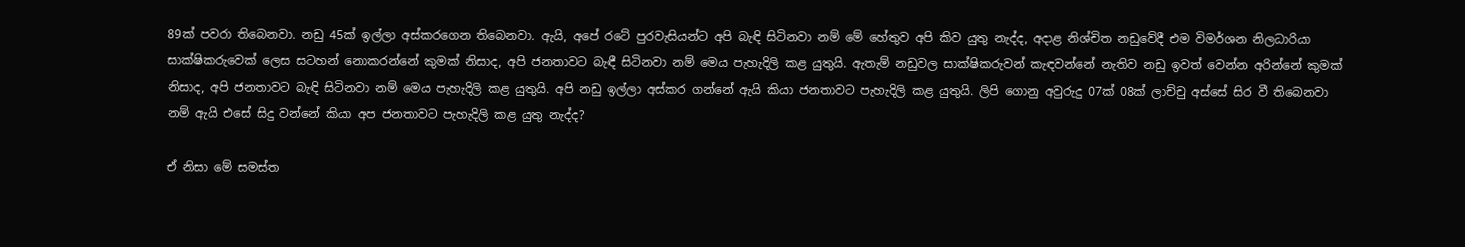89ක් පවරා තිබෙනවා. නඩු 45ක් ඉල්ලා අස්කරගෙන තිබෙනවා. ඇයි, අපේ රටේ පුරවැසියන්ට අපි බැඳි සිටිනවා නම් මේ හේතුව අපි කිව යුතු නැද්ද, අදාළ නිශ්චිත නඩුවේදී එම විමර්ශන නිලධාරියා සාක්ෂිකරුවෙක් ලෙස සටහන් නොකරන්නේ කුමක් නිසාද, අපි ජනතාවට බැඳී සිටිනවා නම් මෙය පැහැදිලි කළ යුතුයි. ඇතැම් නඩුවල සාක්ෂිකරුවන් කැඳවන්නේ නැතිව නඩු ඉවත් වෙන්න අරින්නේ කුමක් නිසාද, අපි ජනතාවට බැඳි සිටිනවා නම් මෙය පැහැදිලි කළ යුතුයි. අපි නඩු ඉල්ලා අස්කර ගන්නේ ඇයි කියා ජනතාවට පැහැදිලි කළ යුතුයි. ලිපි ගොනු අවුරුදු 07ක් 08ක් ලාච්චු අස්සේ සිර වී තිබෙනවා නම් ඇයි එසේ සිදු වන්නේ කියා අප ජනතාවට පැහැදිලි කළ යුතු නැද්ද?

ඒ නිසා මේ සමස්ත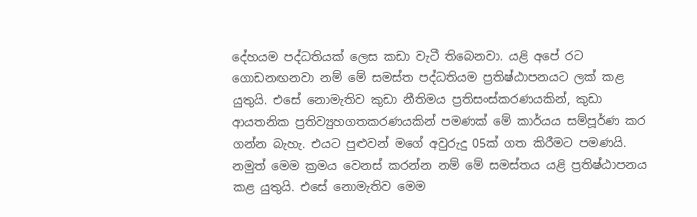දේහයම පද්ධතියක් ලෙස කඩා වැටී තිබෙනවා. යළි අපේ රට ගොඩනඟනවා නම් මේ සමස්ත පද්ධතියම ප්‍රතිෂ්ඨාපනයට ලක් කළ යුතුයි. එසේ නොමැතිව කුඩා නීතිමය ප්‍රතිසංස්කරණයකින්, කුඩා ආයතනික ප්‍රතිව්‍යුහගතකරණයකින් පමණක් මේ කාර්යය සම්පූර්ණ කර ගන්න බැහැ. එයට පුළුවන් මගේ අවුරුදු 05ක් ගත කිරීමට පමණයි. නමුත් මෙම ක්‍රමය වෙනස් කරන්න නම් මේ සමස්තය යළි ප්‍රතිෂ්ඨාපනය කළ යුතුයි. එසේ නොමැතිව මෙම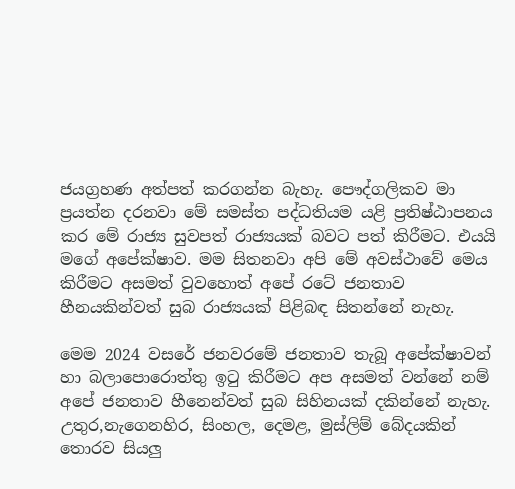ජයග්‍රහණ අත්පත් කරගන්න බැහැ. පෞද්ගලිකව මා ප්‍රයත්න දරනවා මේ සමස්ත පද්ධතියම යළි ප්‍රතිෂ්ඨාපනය කර මේ රාජ්‍ය සුවපත් රාජ්‍යයක් බවට පත් කිරීමට. එයයි මගේ අපේක්ෂාව. මම සිතනවා අපි මේ අවස්ථාවේ මෙය කිරීමට අසමත් වුවහොත් අපේ රටේ ජනතාව හීනයකින්වත් සුබ රාජ්‍යයක් පිළිබඳ සිතන්නේ නැහැ.

මෙම 2024 වසරේ ජනවරමේ ජනතාව තැබූ අපේක්ෂාවන් හා බලාපොරොත්තු ඉටු කිරීමට අප අසමත් වන්නේ නම් අපේ ජනතාව හීනෙන්වත් සුබ සිහිනයක් දකින්නේ නැහැ. උතුර,නැගෙනහිර, සිංහල, දෙමළ, මුස්ලිම් බේදයකින් තොරව සියලු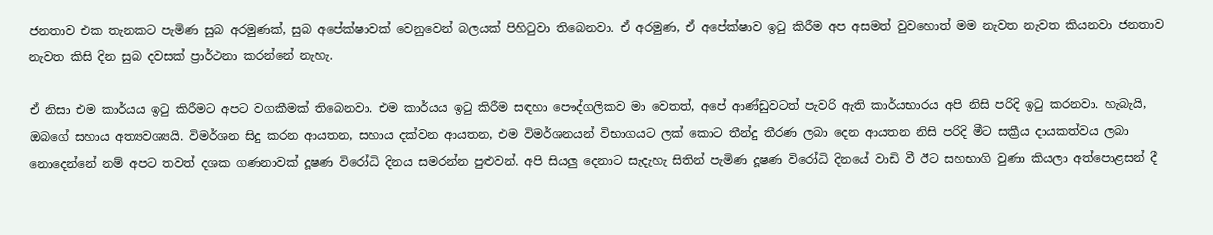ජනතාව එක තැනකට පැමිණ සුබ අරමුණක්, සුබ අපේක්ෂාවක් වෙනුවෙන් බලයක් පිහිටුවා තිබෙනවා. ඒ අරමුණ, ඒ අපේක්ෂාව ඉටු කිරීම අප අසමත් වුවහොත් මම නැවත නැවත කියනවා ජනතාව නැවත කිසි දින සුබ දවසක් ප්‍රාර්ථනා කරන්නේ නැහැ.

ඒ නිසා එම කාර්යය ඉටු කිරීමට අපට වගකීමක් තිබෙනවා. එම කාර්යය ඉටු කිරීම සඳහා පෞද්ගලිකව මා වෙතත්, අපේ ආණ්ඩුවටත් පැවරි ඇති කාර්යභාරය අපි නිසි පරිදි ඉටු කරනවා. හැබැයි, ඔබගේ සහාය අත්‍යවශ්‍යයි. විමර්ශන සිදු කරන ආයතන, සහාය දක්වන ආයතන, එම විමර්ශනයන් විභාගයට ලක් කොට තීන්දු තීරණ ලබා දෙන ආයතන නිසි පරිදි මීට සක්‍රීය දායකත්වය ලබා නොදෙන්නේ නම් අපට තවත් දශක ගණනාවක් දූෂණ විරෝධි දිනය සමරන්න පුළුවන්. අපි සියලු දෙනාට සැදැහැ සිතින් පැමිණ දූෂණ විරෝධි දිනයේ වාඩි වී ඊට සහභාගි වුණා කියලා අත්පොළසන් දී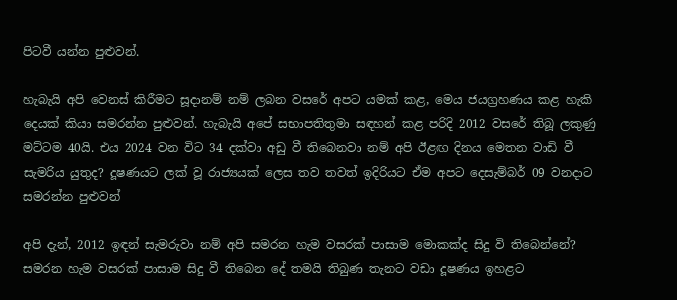පිටවී යන්න පුළුවන්.

හැබැයි අපි වෙනස් කිරීමට සූදානම් නම් ලබන වසරේ අපට යමක් කළ, මෙය ජයග්‍රහණය කළ හැකි දෙයක් කියා සමරන්න පුළුවන්. හැබැයි අපේ සභාපතිතුමා සඳහන් කළ පරිදි 2012 වසරේ තිබූ ලකුණු මට්ටම 40යි. එය 2024 වන විට 34 දක්වා අඩු වී තිබෙනවා නම් අපි ඊළඟ දිනය මෙතන වාඩි වී සැමරිය යුතුද? දූෂණයට ලක් වූ රාජ්‍යයක් ලෙස තව තවත් ඉදිරියට ඒම අපට දෙසැම්බර් 09 වනදාට සමරන්න පුළුවන්

අපි දැන්, 2012 ඉඳන් සැමරුවා නම් අපි සමරන හැම වසරක් පාසාම මොකක්ද සිදු වි තිබෙන්නේ? සමරන හැම වසරක් පාසාම සිදු වී තිබෙන දේ තමයි තිබුණ තැනට වඩා දූෂණය ඉහළට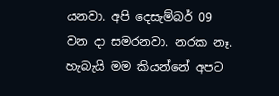යනවා. අපි දෙසැම්බර් 09 වන දා සමරනවා. නරක නෑ. හැබැයි මම කියන්නේ අපට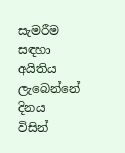සැමරීම සඳහා අයිතිය ලැබෙන්නේ දිනය විසින්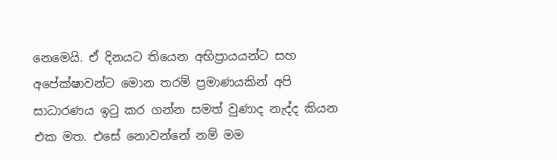නෙමෙයි. ඒ දිනයට තියෙන අභිප්‍රායයන්ට සහ අපේක්ෂාවන්ට මොන තරම් ප්‍රමාණයකින් අපි සාධාරණය ඉටු කර ගන්න සමත් වුණාද නැද්ද කියන එක මත. එසේ නොවන්නේ නම් මම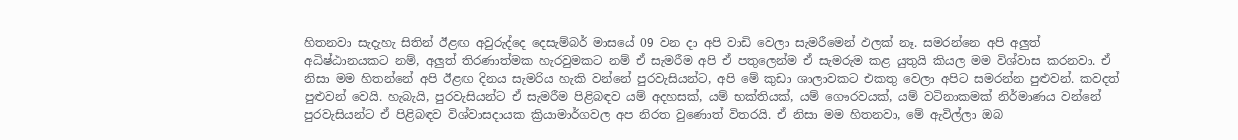හිතනවා සැදැහැ සිතින් ඊළඟ අවුරුද්දෙ දෙසැම්බර් මාසයේ 09 වන දා අපි වාඩි වෙලා සැමරීමෙන් ඵලක් නෑ. සමරන්නෙ අපි අලුත් අධිෂ්ඨානයකට නම්, අලුත් තිරණාත්මක හැරවුමකට නම් ඒ සැමරීම අපි ඒ පතුලෙන්ම ඒ සැමරුම කළ යුතුයි කියල මම විශ්වාස කරනවා. ඒ නිසා මම හිතන්නේ අපි ඊළඟ දිනය සැමරිය හැකි වන්නේ පුරවැසියන්ට, අපි මේ කුඩා ශාලාවකට එකතු වෙලා අපිට සමරන්න පුළුවන්. කවදත් පුළුවන් වෙයි. හැබැයි, පුරවැසියන්ට ඒ සැමරීම පිළිබඳව යම් අදහසක්, යම් භක්තියක්, යම් ගෞරවයක්, යම් වටිනාකමක් නිර්මාණය වන්නේ පුරවැසියන්ට ඒ පිළිබඳව විශ්වාසදායක ක්‍රියාමාර්ගවල අප නිරත වුණොත් විතරයි. ඒ නිසා මම හිතනවා, මේ ඇවිල්ලා ඔබ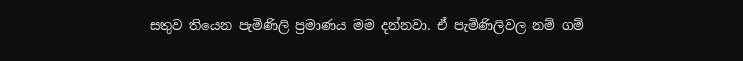සතුව තියෙන පැමිණිලි ප්‍රමාණය මම දන්නවා. ඒ පැමිණිලිවල නම් ගම්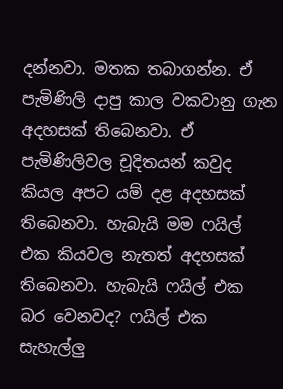දන්නවා. මතක තබාගන්න. ඒ පැමිණිලි දාපු කාල වකවානු ගැන අදහසක් තිබෙනවා. ඒ පැමිණිලිවල චූදිතයන් කවුද කියල අපට යම් දළ අදහසක් තිබෙනවා. හැබැයි මම ෆයිල් එක කියවල නැතත් අදහසක් තිබෙනවා. හැබැයි ෆයිල් එක බර වෙනවද? ෆයිල් එක සැහැල්ලු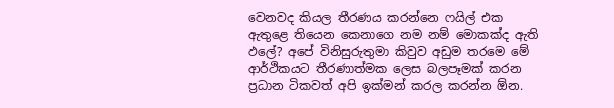වෙනවද කියල තීරණය කරන්නෙ ෆයිල් එක ඇතුළෙ තියෙන කෙනාගෙ නම නම් මොකක්ද ඇති ඵලේ? අපේ විනිසුරුතුමා කිවුව අඩුම තරමෙ මේ ආර්ථිකයට තීරණාත්මක ලෙස බලපෑමක් කරන ප්‍රධාන ටිකවත් අපි ඉක්මන් කරල කරන්න ඕන.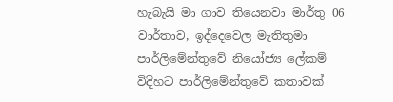හැබැයි මා ගාව තියෙනවා මාර්තු 06 වාර්තාව, ඉද්දෙවෙල මැතිතුමා පාර්ලිමේන්තුවේ නියෝජ්‍ය ලේකම් විදිහට පාර්ලිමේන්තුවේ කතාවක්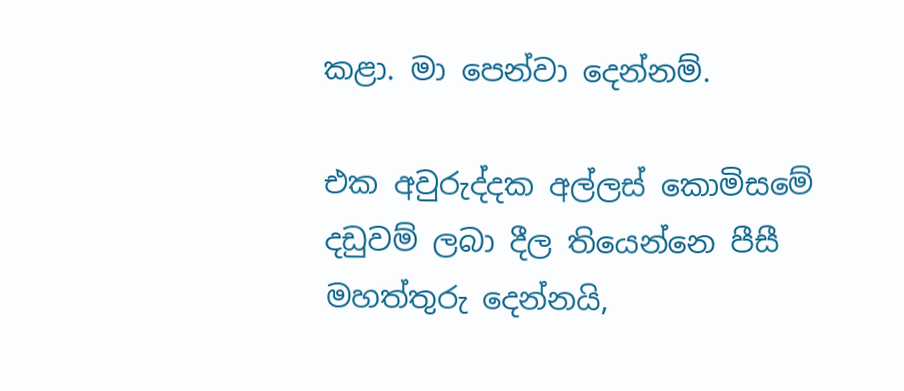කළා. මා පෙන්වා දෙන්නම්.

එක අවුරුද්දක අල්ලස් කොමිසමේ දඩුවම් ලබා දීල තියෙන්නෙ පීසී මහත්තුරු දෙන්නයි,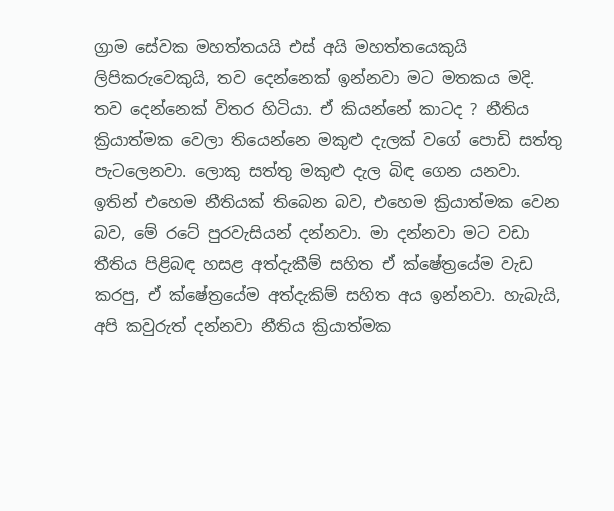ග්‍රාම සේවක මහත්තයයි එස් අයි මහත්තයෙකුයි ලිපිකරුවෙකුයි, තව දෙන්නෙක් ඉන්නවා මට මතකය මදි. තව දෙන්නෙක් විතර හිටියා. ඒ කියන්නේ කාටද ? නීතිය ක්‍රියාත්මක වෙලා තියෙන්නෙ මකුළු දැලක් වගේ පොඩි සත්තු පැටලෙනවා. ලොකු සත්තු මකුළු දැල බිඳ ගෙන යනවා. ඉතින් එහෙම නීතියක් තිබෙන බව, එහෙම ක්‍රියාත්මක වෙන බව, මේ රටේ පුරවැසියන් දන්නවා. මා දන්නවා මට වඩා තීතිය පිළිබඳ හසළ අත්දැකීම් සහිත ඒ ක්ෂේත්‍රයේම වැඩ කරපු, ඒ ක්ෂේත්‍රයේම අත්දැකිම් සහිත අය ඉන්නවා. හැබැයි, අපි කවුරුත් දන්නවා නීතිය ක්‍රියාත්මක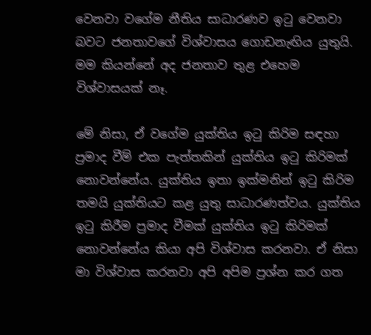වෙනවා වගේම නීතිය සාධාරණව ඉටු වෙනවා බවට ජනතාවගේ විශ්වාසය ගොඩනැඟිය යුතුයි. මම කියන්නේ අද ජනතාව තුළ එහෙම විශ්වාසයක් නෑ.

මේ නිසා, ඒ වගේම යුක්තිය ඉටු කිරිම සඳහා ප්‍රමාද වීම් එක පැත්තකින් යුක්තිය ඉටු කිරිමක් නොවන්නේය. යුක්තිය ඉතා ඉක්මනින් ඉටු කිරිම තමයි යුක්තියට කළ යුතු සාධාරණත්වය. යුක්තිය ඉටු කිරීම ප්‍රමාද වීමක් යුක්තිය ඉටු කිරිමක් නොවන්නේය කියා අපි විශ්වාස කරනවා. ඒ නිසා මා විශ්වාස කරනවා අපි අපිම ප්‍රශ්න කර ගත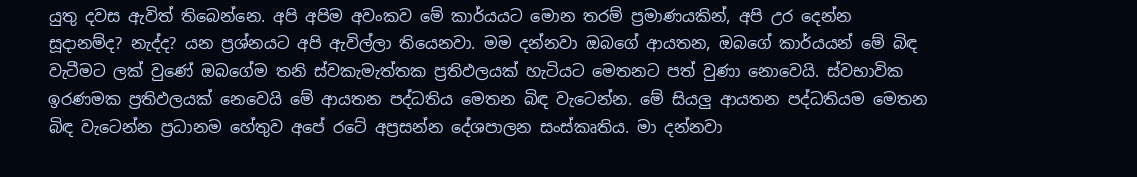යුතු දවස ඇවිත් තිබෙන්නෙ. අපි අපිම අවංකව මේ කාර්යයට මොන තරම් ප්‍රමාණයකින්, අපි උර දෙන්න සූදානම්ද? නැද්ද? යන ප්‍රශ්නයට අපි ඇවිල්ලා තියෙනවා. මම දන්නවා ඔබගේ ආයතන, ඔබගේ කාර්යයන් මේ බිඳ වැටීමට ලක් වුණේ ඔබගේම තනි ස්වකැමැත්තක ප්‍රතිඵලයක් හැටියට මෙතනට පත් වුණා නොවෙයි. ස්වභාවික ඉරණමක ප්‍රතිඵලයක් නෙවෙයි මේ ආයතන පද්ධතිය මෙතන බිඳ වැටෙන්න. මේ සියලු ආයතන පද්ධතියම මෙතන බිඳ වැටෙන්න ප්‍රධානම හේතුව අපේ රටේ අප්‍රසන්න දේශපාලන සංස්කෘතිය. මා දන්නවා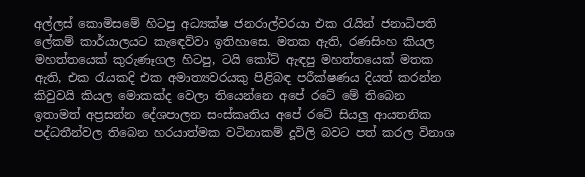අල්ලස් කොමිසමේ හිටපු අධ්‍යක්ෂ ජනරාල්වරයා එක රැයින් ජනාධිපති ලේකම් කාර්යාලයට කැඳෙව්වා ඉතිහාසෙ. මතක ඇති, රණසිංහ කියල මහත්තයෙක් කුරුණෑගල හිටපු, ටයි කෝට් ඇඳපු මහත්තයෙක් මතක ඇති, එක රැයකදි එක අමාත්‍යවරයකු පිළිබඳ පරීක්ෂණය දියත් කරන්න කිවුවයි කියල මොකක්ද වෙලා තියෙන්නෙ අපේ රටේ මේ තිබෙන ඉතාමත් අප්‍රසන්න දේශපාලන සංස්කෘතිය අපේ රටේ සියලු ආයතනික පද්ධතීන්වල තිබෙන හරයාත්මක වටිනාකම් දූවිලි බවට පත් කරල විනාශ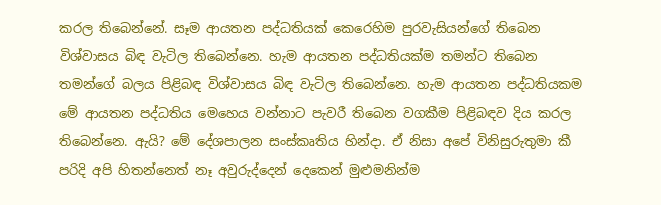කරල තිබෙන්නේ. සෑම ආයතන පද්ධතියක් කෙරෙහිම පුරවැසියන්ගේ තිබෙන විශ්වාසය බිඳ වැටිල තිබෙන්නෙ. හැම ආයතන පද්ධතියක්ම තමන්ට තිබෙන තමන්ගේ බලය පිළිබඳ විශ්වාසය බිඳ වැටිල තිබෙන්නෙ. හැම ආයතන පද්ධතියකම මේ ආයතන පද්ධතිය මෙහෙය වන්නාට පැවරී තිබෙන වගකීම පිළිබඳව දිය කරල තිබෙන්නෙ. ඇයි? මේ දේශපාලන සංස්කෘතිය හින්දා. ඒ නිසා අපේ විනිසුරුතුමා කී පරිදි අපි හිතන්නෙත් නෑ අවුරුද්දෙන් දෙකෙන් මුළුමනින්ම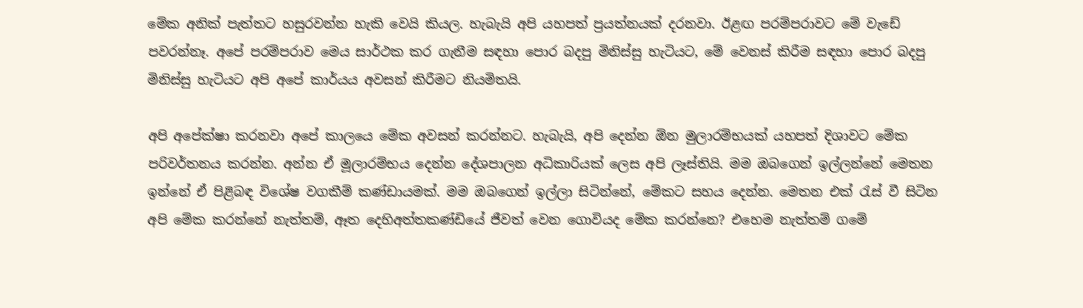මේක අනික් පැත්තට හසුරවන්න හැකි වෙයි කියල. හැබැයි අපි යහපත් ප්‍රයත්නයක් දරනවා. ඊළඟ පරම්පරාවට මේ වැඩේ පවරන්නෑ. අපේ පරම්පරාව මෙය සාර්ථක කර ගැනීම සඳහා පොර බදපු මිනිස්සු හැටියට, මේ වෙනස් කිරීම සඳහා පොර බදපු මිනිස්සු හැටියට අපි අපේ කාර්යය අවසන් කිරීමට නියමිතයි.

අපි අපේක්ෂා කරනවා අපේ කාලයෙ මේක අවසන් කරන්නට. හැබැයි, අපි දෙන්න ඕන මුලාරම්භයක් යහපත් දිශාවට මේක පරිවර්තනය කරන්න. අන්න ඒ මූලාරම්භය දෙන්න දේශපාලන අධිකාරියක් ලෙස අපි ලෑස්තියි. මම ඔබගෙන් ඉල්ලන්නේ මෙතන ඉන්නේ ඒ පිළිබඳ විශේෂ වගකීම් කණ්ඩායමක්. මම ඔබගෙන් ඉල්ලා සිටින්නේ, මේකට සහය දෙන්න. මෙතන එක් රැස් වී සිටින අපි මේක කරන්නේ නැත්තම්, ඈත දෙහිඅත්තකණ්ඩියේ ජීවත් වෙන ගොවියද මේක කරන්නෙ? එහෙම නැත්තම් ගමේ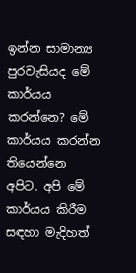ඉන්න සාමාන්‍ය පුරවැසියද මේ කාර්යය කරන්නෙ? මේ කාර්යය කරන්න තියෙන්නෙ අපිට. අපි මේ කාර්යය කිරීම සඳහා මැදිහත්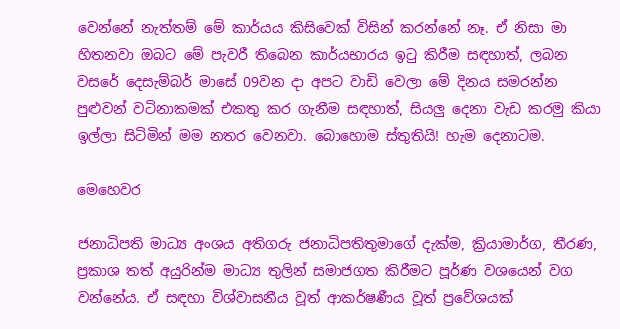වෙන්නේ නැත්තම් මේ කාර්යය කිසිවෙක් විසින් කරන්නේ නෑ. ඒ නිසා මා හිතනවා ඔබට මේ පැවරී තිබෙන කාර්යභාරය ඉටු කිරීම සඳහාත්, ලබන වසරේ දෙසැම්බර් මාසේ 09වන දා අපට වාඩි වෙලා මේ දිනය සමරන්න පුළුවන් වටිනාකමක් එකතු කර ගැනීම සඳහාත්, සියලු දෙනා වැඩ කරමු කියා ඉල්ලා සිටිමින් මම නතර වෙනවා. බොහොම ස්තුතියි! හැම දෙනාටම.

මෙහෙවර

ජනාධිපති මාධ්‍ය අංශය අතිගරු ජනාධිපතිතුමාගේ දැක්ම, ක්‍රියාමාර්ග, තීරණ, ප්‍රකාශ තත් අයුරින්ම මාධ්‍ය තුලින් සමාජගත කිරීමට පූර්ණ වශයෙන් වග වන්නේය. ඒ සඳහා විශ්වාසනීය වූත් ආකර්ෂණීය වූත් ප්‍රවේශයක්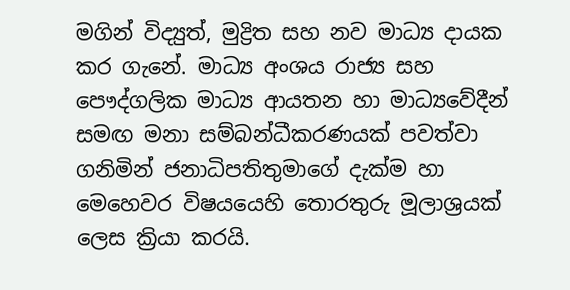මගින් විද්‍යුත්, මුද්‍රිත සහ නව මාධ්‍ය දායක කර ගැනේ. මාධ්‍ය අංශය රාජ්‍ය සහ පෞද්ගලික මාධ්‍ය ආයතන හා මාධ්‍යවේදීන් සමඟ මනා සම්බන්ධීකරණයක් පවත්වා ගනිමින් ජනාධිපතිතුමාගේ දැක්ම හා මෙහෙවර විෂයයෙහි තොරතුරු මූලාශ්‍රයක් ලෙස ක්‍රියා කරයි.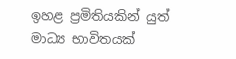ඉහළ ප්‍රමිතියකින් යුත් මාධ්‍ය භාවිතයක්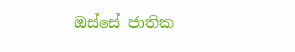ඔස්සේ ජාතික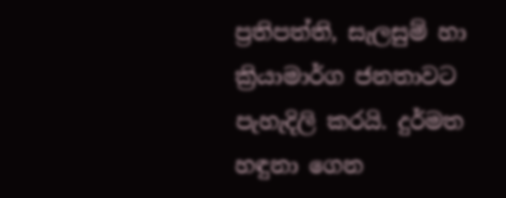ප්‍රතිපත්ති, සැලසුම් හා ක්‍රියාමාර්ග ජනතාවට පැහැදිලි කරයි. දුර්මත හඳුනා ගෙන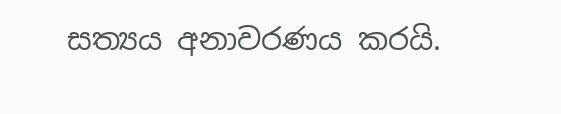සත්‍යය අනාවරණය කරයි.